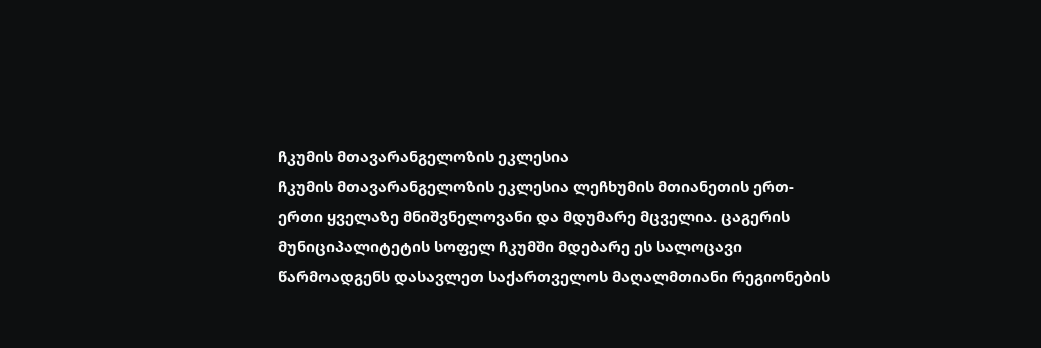ჩკუმის მთავარანგელოზის ეკლესია
ჩკუმის მთავარანგელოზის ეკლესია ლეჩხუმის მთიანეთის ერთ-ერთი ყველაზე მნიშვნელოვანი და მდუმარე მცველია. ცაგერის მუნიციპალიტეტის სოფელ ჩკუმში მდებარე ეს სალოცავი წარმოადგენს დასავლეთ საქართველოს მაღალმთიანი რეგიონების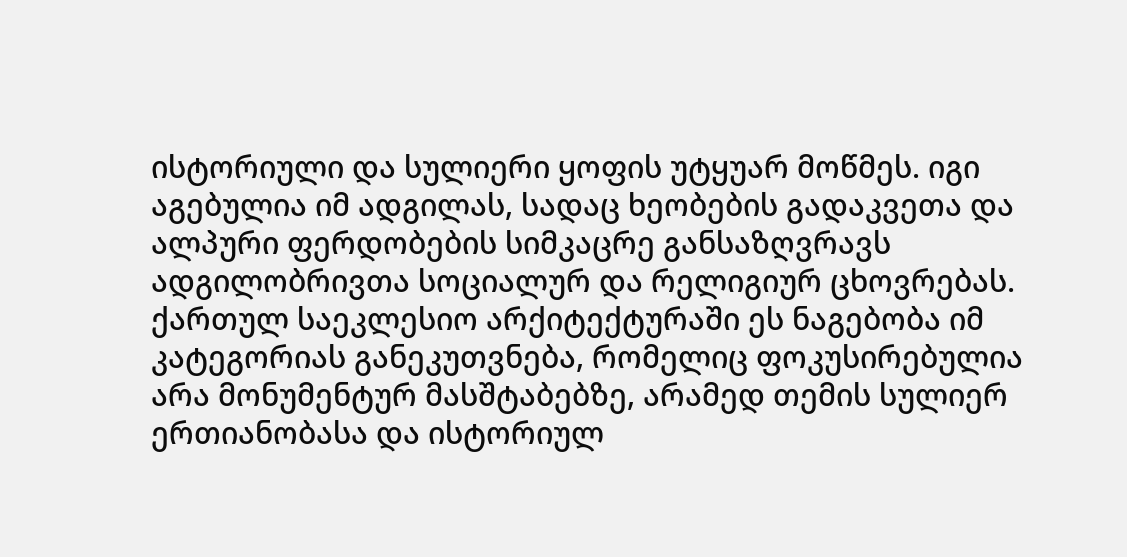ისტორიული და სულიერი ყოფის უტყუარ მოწმეს. იგი აგებულია იმ ადგილას, სადაც ხეობების გადაკვეთა და ალპური ფერდობების სიმკაცრე განსაზღვრავს ადგილობრივთა სოციალურ და რელიგიურ ცხოვრებას. ქართულ საეკლესიო არქიტექტურაში ეს ნაგებობა იმ კატეგორიას განეკუთვნება, რომელიც ფოკუსირებულია არა მონუმენტურ მასშტაბებზე, არამედ თემის სულიერ ერთიანობასა და ისტორიულ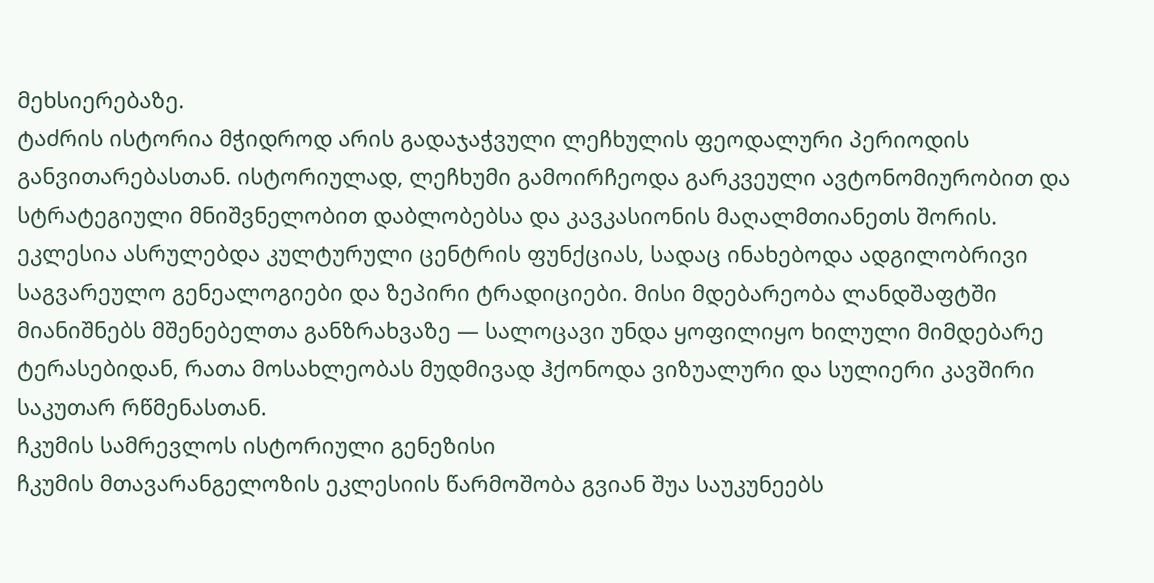მეხსიერებაზე.
ტაძრის ისტორია მჭიდროდ არის გადაჯაჭვული ლეჩხულის ფეოდალური პერიოდის განვითარებასთან. ისტორიულად, ლეჩხუმი გამოირჩეოდა გარკვეული ავტონომიურობით და სტრატეგიული მნიშვნელობით დაბლობებსა და კავკასიონის მაღალმთიანეთს შორის. ეკლესია ასრულებდა კულტურული ცენტრის ფუნქციას, სადაც ინახებოდა ადგილობრივი საგვარეულო გენეალოგიები და ზეპირი ტრადიციები. მისი მდებარეობა ლანდშაფტში მიანიშნებს მშენებელთა განზრახვაზე — სალოცავი უნდა ყოფილიყო ხილული მიმდებარე ტერასებიდან, რათა მოსახლეობას მუდმივად ჰქონოდა ვიზუალური და სულიერი კავშირი საკუთარ რწმენასთან.
ჩკუმის სამრევლოს ისტორიული გენეზისი
ჩკუმის მთავარანგელოზის ეკლესიის წარმოშობა გვიან შუა საუკუნეებს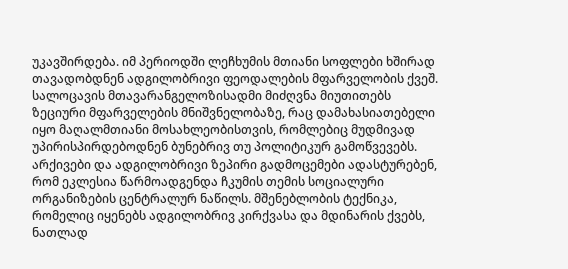უკავშირდება. იმ პერიოდში ლეჩხუმის მთიანი სოფლები ხშირად თავადობდნენ ადგილობრივი ფეოდალების მფარველობის ქვეშ. სალოცავის მთავარანგელოზისადმი მიძღვნა მიუთითებს ზეციური მფარველების მნიშვნელობაზე, რაც დამახასიათებელი იყო მაღალმთიანი მოსახლეობისთვის, რომლებიც მუდმივად უპირისპირდებოდნენ ბუნებრივ თუ პოლიტიკურ გამოწვევებს.
არქივები და ადგილობრივი ზეპირი გადმოცემები ადასტურებენ, რომ ეკლესია წარმოადგენდა ჩკუმის თემის სოციალური ორგანიზების ცენტრალურ ნაწილს. მშენებლობის ტექნიკა, რომელიც იყენებს ადგილობრივ კირქვასა და მდინარის ქვებს, ნათლად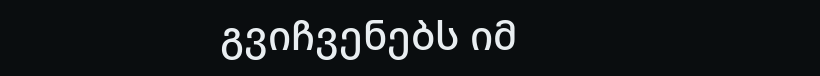გვიჩვენებს იმ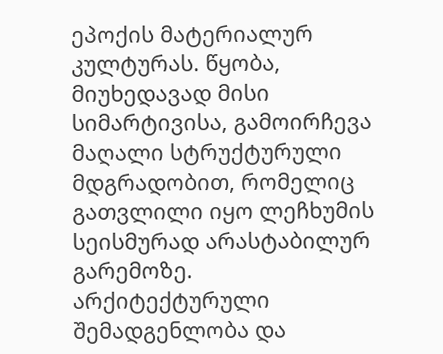ეპოქის მატერიალურ კულტურას. წყობა, მიუხედავად მისი სიმარტივისა, გამოირჩევა მაღალი სტრუქტურული მდგრადობით, რომელიც გათვლილი იყო ლეჩხუმის სეისმურად არასტაბილურ გარემოზე.
არქიტექტურული შემადგენლობა და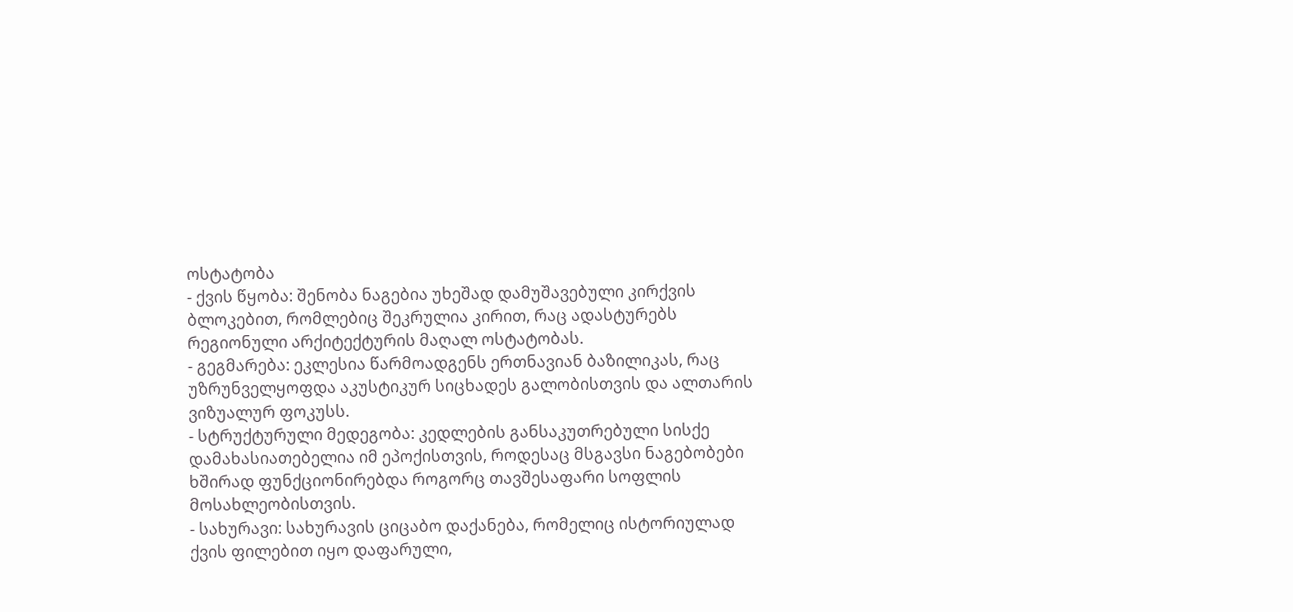ოსტატობა
- ქვის წყობა: შენობა ნაგებია უხეშად დამუშავებული კირქვის ბლოკებით, რომლებიც შეკრულია კირით, რაც ადასტურებს რეგიონული არქიტექტურის მაღალ ოსტატობას.
- გეგმარება: ეკლესია წარმოადგენს ერთნავიან ბაზილიკას, რაც უზრუნველყოფდა აკუსტიკურ სიცხადეს გალობისთვის და ალთარის ვიზუალურ ფოკუსს.
- სტრუქტურული მედეგობა: კედლების განსაკუთრებული სისქე დამახასიათებელია იმ ეპოქისთვის, როდესაც მსგავსი ნაგებობები ხშირად ფუნქციონირებდა როგორც თავშესაფარი სოფლის მოსახლეობისთვის.
- სახურავი: სახურავის ციცაბო დაქანება, რომელიც ისტორიულად ქვის ფილებით იყო დაფარული,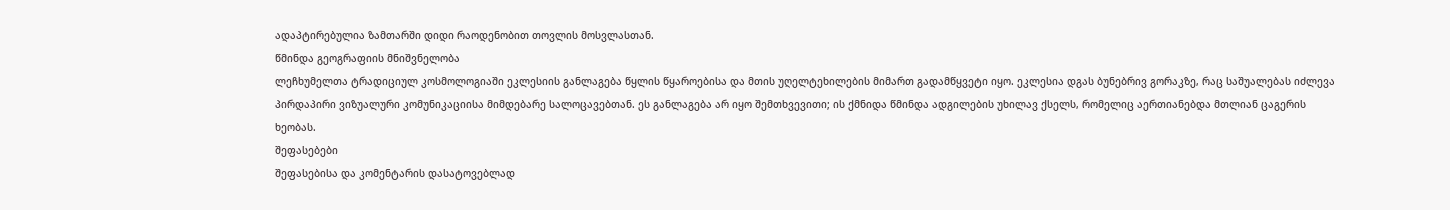ადაპტირებულია ზამთარში დიდი რაოდენობით თოვლის მოსვლასთან.
წმინდა გეოგრაფიის მნიშვნელობა
ლეჩხუმელთა ტრადიციულ კოსმოლოგიაში ეკლესიის განლაგება წყლის წყაროებისა და მთის უღელტეხილების მიმართ გადამწყვეტი იყო. ეკლესია დგას ბუნებრივ გორაკზე, რაც საშუალებას იძლევა პირდაპირი ვიზუალური კომუნიკაციისა მიმდებარე სალოცავებთან. ეს განლაგება არ იყო შემთხვევითი; ის ქმნიდა წმინდა ადგილების უხილავ ქსელს, რომელიც აერთიანებდა მთლიან ცაგერის ხეობას.
შეფასებები
შეფასებისა და კომენტარის დასატოვებლად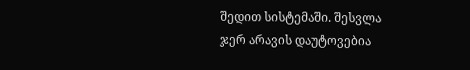შედით სისტემაში. შესვლა
ჯერ არავის დაუტოვებია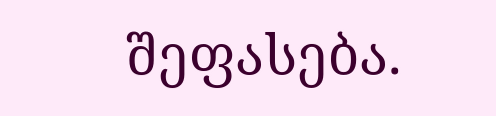შეფასება.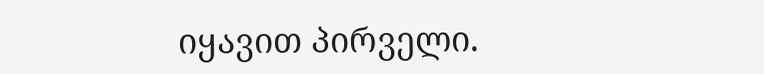იყავით პირველი.